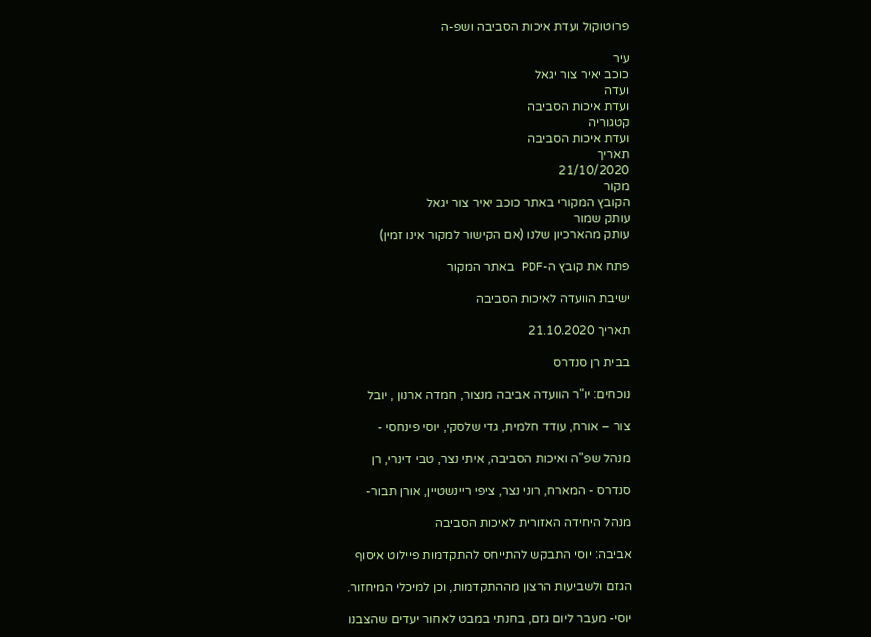פרוטוקול ועדת איכות הסביבה ושפ-ה

עיר
כוכב יאיר צור יגאל
ועדה
ועדת איכות הסביבה
קטגוריה
ועדת איכות הסביבה
תאריך
21/10/2020
מקור
הקובץ המקורי באתר כוכב יאיר צור יגאל
עותק שמור
עותק מהארכיון שלנו (אם הקישור למקור אינו זמין)

פתח את קובץ ה-PDF באתר המקור

ישיבת הוועדה לאיכות הסביבה

תאריך 21.10.2020

בבית רן סנדרס

נוכחים: יו"ר הוועדה אביבה מנצור, חמדה ארנון , יובל

צור – אורח, עודד חלמית, גדי שלסקי, יוסי פינחסי -

מנהל שפ"ה ואיכות הסביבה, איתי נצר, טבי דינרי, רן

סנדרס - המארח, רוני נצר, ציפי ריינשטיין, אורן תבור-

מנהל היחידה האזורית לאיכות הסביבה

אביבה: יוסי התבקש להתייחס להתקדמות פיילוט איסוף

הגזם ולשביעות הרצון מההתקדמות, וכן למיכלי המיחזור.

יוסי- מעבר ליום גזם, בחנתי במבט לאחור יעדים שהצבנו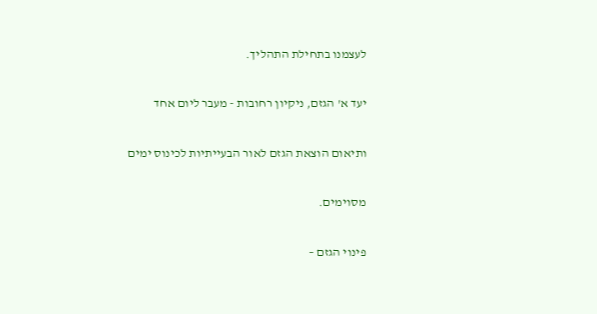לעצמנו בתחילת התהליך.

יעד א' הגזם, ניקיון רחובות - מעבר ליום אחד

ותיאום הוצאת הגזם לאור הבעייתיות לכינוס ימים

מסוימים.

פינוי הגזם –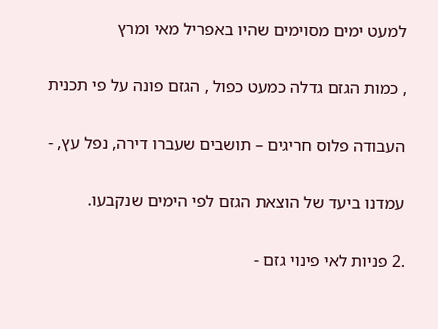למעט ימים מסוימים שהיו באפריל מאי ומרץ

, כמות הגזם גדלה כמעט כפול , הגזם פונה על פי תכנית

העבודה פלוס חריגים – תושבים שעברו דירה, נפל עץ, -

עמדנו ביעד של הוצאת הגזם לפי הימים שנקבעו.

.2 פניות לאי פינוי גזם -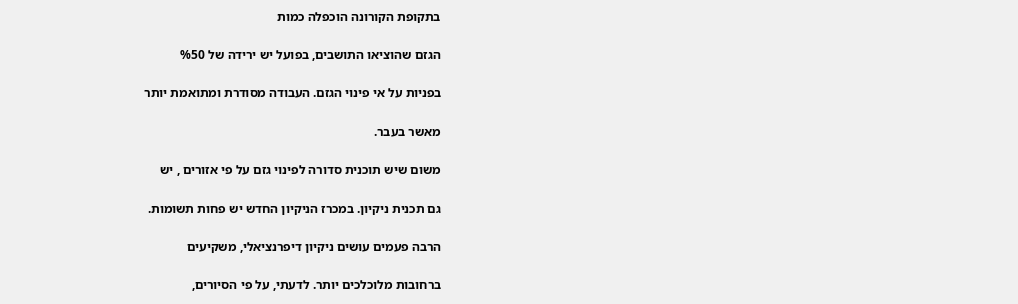בתקופת הקורונה הוכפלה כמות

הגזם שהוציאו התושבים, בפועל יש ירידה של %50

בפניות על אי פינוי הגזם. העבודה מסודרת ומתואמת יותר

מאשר בעבר.

משום שיש תוכנית סדורה לפינוי גזם על פי אזורים , יש

גם תכנית ניקיון. במכרז הניקיון החדש יש פחות תשומות.

הרבה פעמים עושים ניקיון דיפרנציאלי, משקיעים

ברחובות מלוכלכים יותר. לדעתי, על פי הסיורים,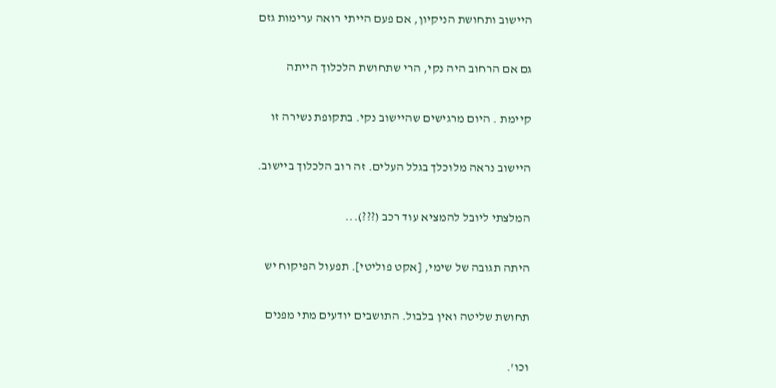היישוב ותחושת הניקיון, אם פעם הייתי רואה ערימות גזם

גם אם הרחוב היה נקי, הרי שתחושת הלכלוך הייתה

קיימת . היום מרגישים שהיישוב נקי. בתקופת נשירה זו

היישוב נראה מלוכלך בגלל העלים. זה רוב הלכלוך ביישוב.

המלצתי ליובל להמציא עוד רכב (???)...

היתה תגובה של שימי, [אקט פוליטי]. תפעול הפיקוח יש

תחושת שליטה ואין בלבול. התושבים יודעים מתי מפנים

וכו'.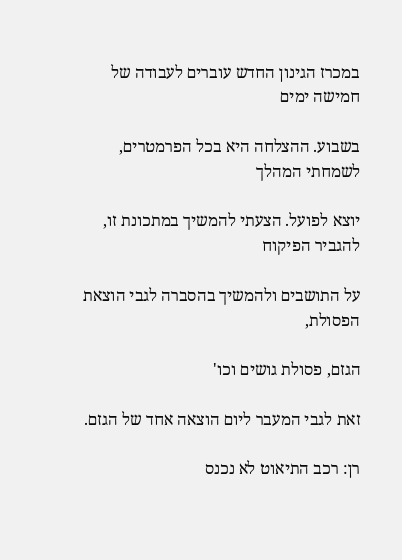במכרז הגינון החדש עוברים לעבודה של חמישה ימים

בשבוע. ההצלחה היא בכל הפרמטרים, לשמחתי המהלך

יוצא לפועל. הצעתי להמשיך במתכונת זו, להגביר הפיקוח

על התושבים ולהמשיך בהסברה לגבי הוצאת הפסולת,

הגזם, פסולת גושים וכו'

זאת לגבי המעבר ליום הוצאה אחד של הגזם.

רן: רכב התיאוט לא נכנס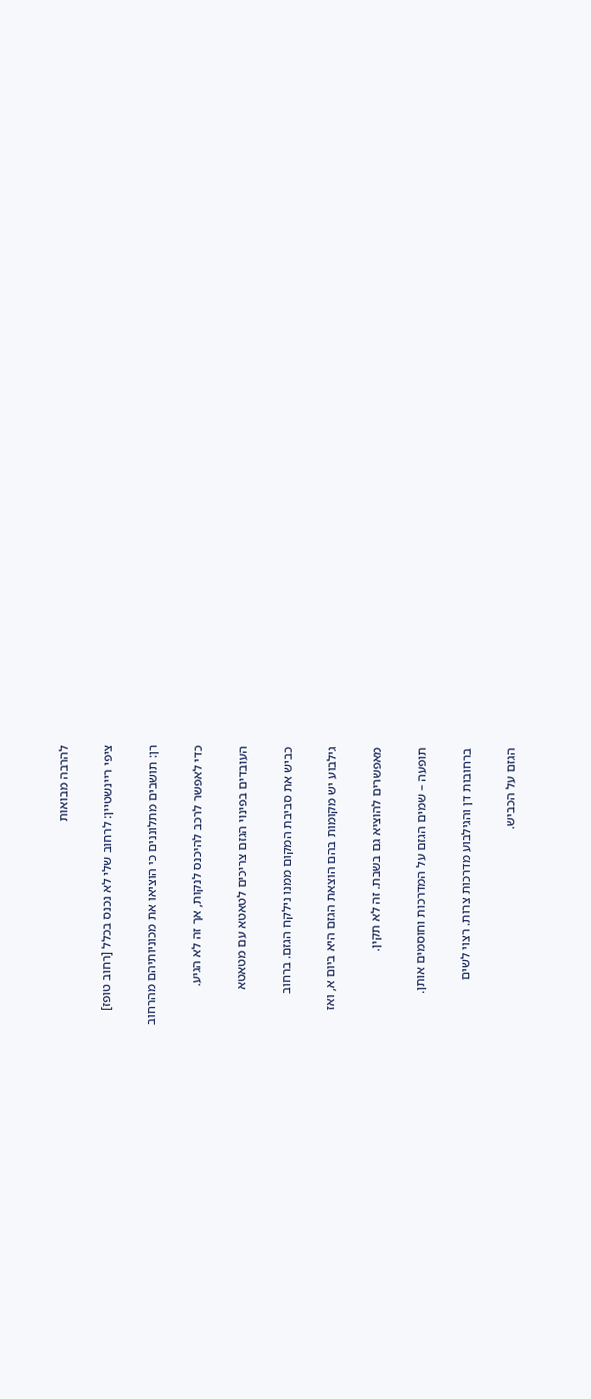להרבה מבואות

ציפי ריינשטיין: לרחוב שלי לא נכנס בכלל [רחוב טופז]

רן: תושבים מתלוננים כי הוציאו את מכוניותיהם מהרחוב

כדי לאפשר לרכב להיכנס לנקות, אך זה לא הגיע.

העובדים בפינוי הגזם צריכים לטאטא עם מטאטא

כביש את סביבת המקום ממנו נילקח הגזם. ברחוב

גילבוע יש מקומות בהם הוצאת הגזם היא ביום א, ואז

מאפשרים להוציא גם בשבת. זה לא תקין.

תופעה – שמים הגזם על המדרכות וחוסמים אותן.

ברחובות דן והגילבוע מדרכות צרות. רצוי לשים

הגזם על הכביש.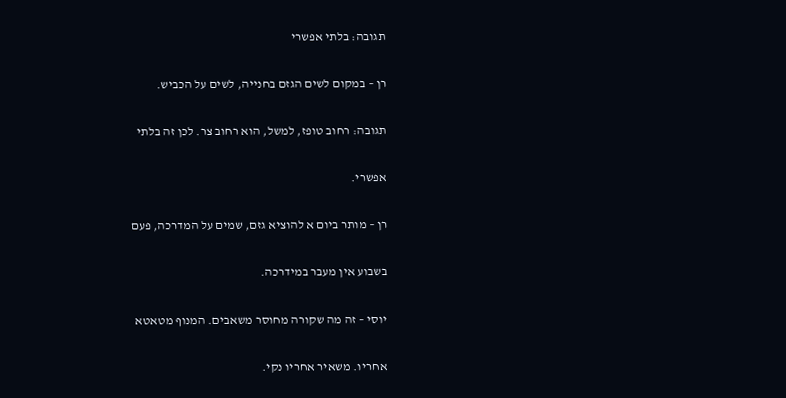תגובה: בלתי אפשרי

רן – במקום לשים הגזם בחנייה, לשים על הכביש.

תגובה: רחוב טופז, למשל, הוא רחוב צר. לכן זה בלתי

אפשרי.

רן – מותר ביום א להוציא גזם, שמים על המדרכה, פעם

בשבוע אין מעבר במידרכה.

יוסי – זה מה שקורה מחוסר משאבים. המנוף מטאטא

אחריו. משאיר אחריו נקי.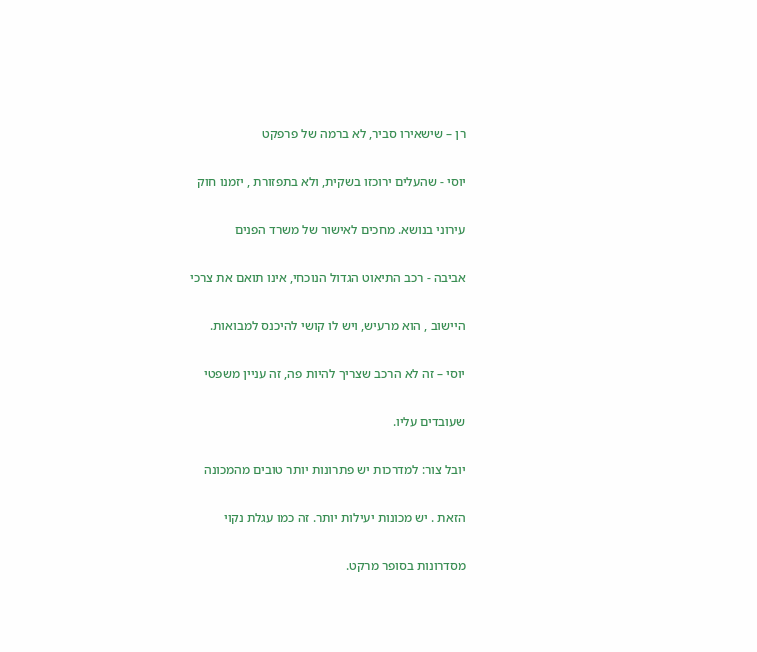רן – שישאירו סביר, לא ברמה של פרפקט

יוסי - שהעלים ירוכזו בשקית, ולא בתפזורת , יזמנו חוק

עירוני בנושא. מחכים לאישור של משרד הפנים

אביבה - רכב התיאוט הגדול הנוכחי, אינו תואם את צרכי

היישוב , הוא מרעיש, ויש לו קושי להיכנס למבואות.

יוסי – זה לא הרכב שצריך להיות פה, זה עניין משפטי

שעובדים עליו.

יובל צור: למדרכות יש פתרונות יותר טובים מהמכונה

הזאת . יש מכונות יעילות יותר. זה כמו עגלת נקוי

מסדרונות בסופר מרקט.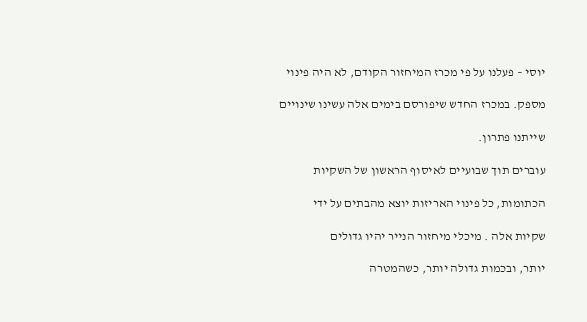יוסי – פעלנו על פי מכרז המיחזור הקודם, לא היה פינוי

מספק. במכרז החדש שיפורסם בימים אלה עשינו שינויים

שייתנו פתרון.

עוברים תוך שבועיים לאיסוף הראשון של השקיות

הכתומות, כל פינוי האריזות יוצא מהבתים על ידי

שקיות אלה . מיכלי מיחזור הנייר יהיו גדולים

יותר, ובכמות גדולה יותר, כשהמטרה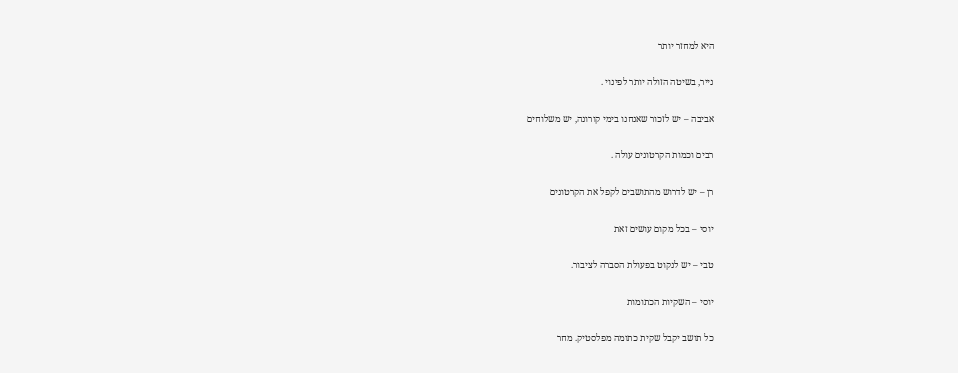היא למחזר יותר

נייר, בשיטה הזולה יותר לפינוי .

אביבה – יש לזכור שאנחנו בימי קורונה, יש משלוחים

רבים וכמות הקרטונים עולה .

רן – יש לדרוש מהתושבים לקפל את הקרטונים

יוסי – בכל מקום עושים זאת

טבי – יש לנקוט בפעולת הסברה לציבור.

יוסי – השקיות הכתומות

כל תושב יקבל שקית כתומה מפלסטיק. מחר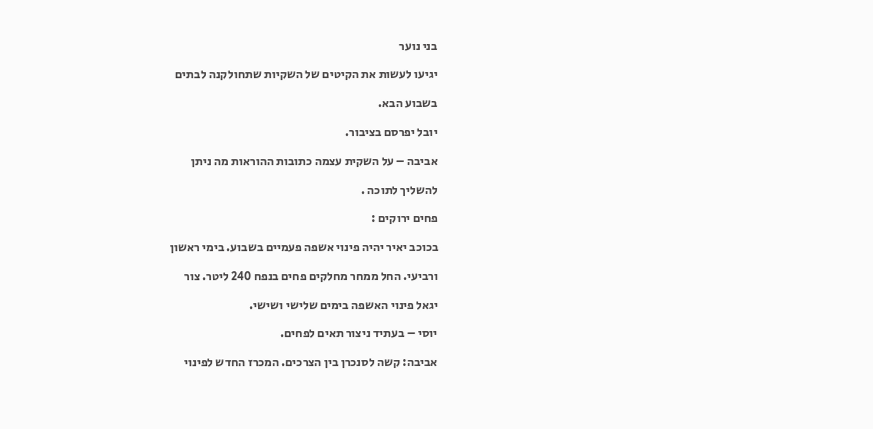בני נוער

יגיעו לעשות את הקיטים של השקיות שתחולקנה לבתים

בשבוע הבא.

יובל יפרסם בציבור.

אביבה – על השקית עצמה כתובות ההוראות מה ניתן

להשליך לתוכה .

פחים ירוקים :

בכוכב יאיר יהיה פינוי אשפה פעמיים בשבוע. בימי ראשון

ורביעי. החל ממחר מחלקים פחים בנפח 240 ליטר. צור

יגאל פינוי האשפה בימים שלישי ושישי.

יוסי – בעתיד ניצור תאים לפחים.

אביבה: קשה לסנכרן בין הצרכים. המכרז החדש לפינוי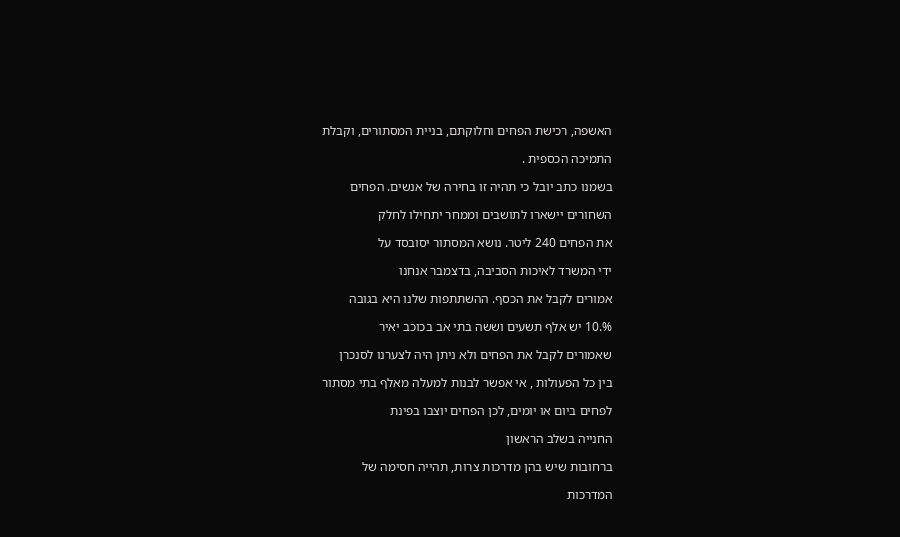האשפה, רכישת הפחים וחלוקתם, בניית המסתורים, וקבלת

התמיכה הכספית .

בשמנו כתב יובל כי תהיה זו בחירה של אנשים. הפחים

השחורים יישארו לתושבים וממחר יתחילו לחלק

את הפחים 240 ליטר. נושא המסתור יסובסד על

ידי המשרד לאיכות הסביבה, בדצמבר אנחנו

אמורים לקבל את הכסף. ההשתתפות שלנו היא בגובה

%.10 יש אלף תשעים וששה בתי אב בכוכב יאיר

שאמורים לקבל את הפחים ולא ניתן היה לצערנו לסנכרן

בין כל הפעולות , אי אפשר לבנות למעלה מאלף בתי מסתור

לפחים ביום או יומים, לכן הפחים יוצבו בפינת

החנייה בשלב הראשון

ברחובות שיש בהן מדרכות צרות, תהייה חסימה של

המדרכות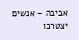אביבה – אנשים יצטרכו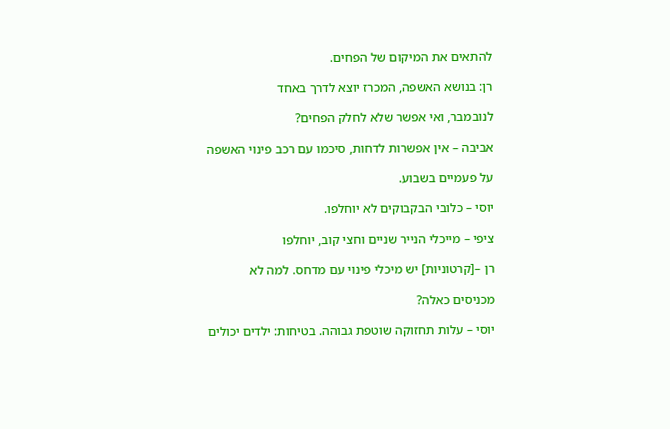להתאים את המיקום של הפחים.

רן: בנושא האשפה, המכרז יוצא לדרך באחד

לנובמבר, ואי אפשר שלא לחלק הפחים?

אביבה – אין אפשרות לדחות, סיכמו עם רכב פינוי האשפה

על פעמיים בשבוע.

יוסי – כלובי הבקבוקים לא יוחלפו.

ציפי – מייכלי הנייר שניים וחצי קוב, יוחלפו

רן –[קרטוניות] יש מיכלי פינוי עם מדחס. למה לא

מכניסים כאלה?

יוסי – עלות תחזוקה שוטפת גבוהה. בטיחות: ילדים יכולים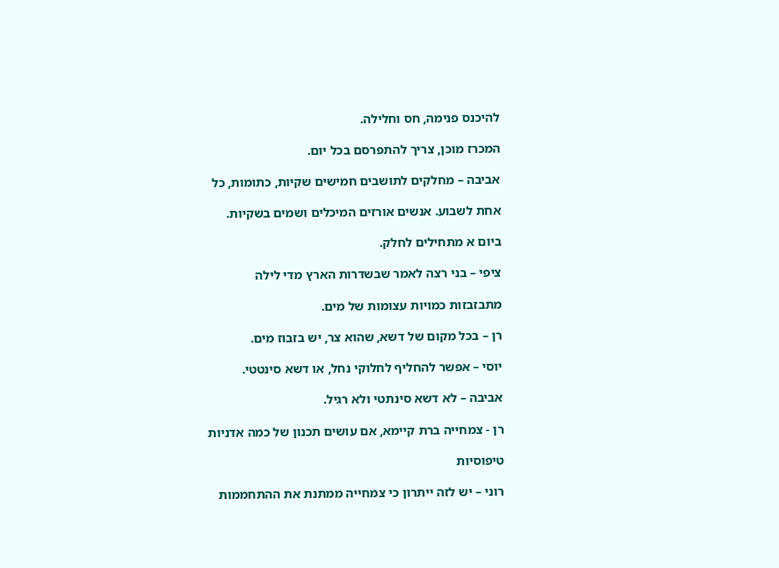להיכנס פנימה, חס וחלילה.

המכרז מוכן, צריך להתפרסם בכל יום.

אביבה – מחלקים לתושבים חמישים שקיות, כתומות, כל

אחת לשבוע. אנשים אורזים המיכלים ושמים בשקיות.

ביום א מתחילים לחלק.

ציפי – בני רצה לאמר שבשדרות הארץ מדי לילה

מתבזבזות כמויות עצומות של מים.

רן – בכל מקום של דשא, שהוא צר, יש בזבוז מים.

יוסי – אפשר להחליף לחלוקי נחל, או דשא סינטטי.

אביבה – לא דשא סינתטי ולא רגיל.

רן - צמחייה ברת קיימא, אם עושים תכנון של כמה אדניות

טיפוסיות

רוני – יש לזה ייתרון כי צמחייה ממתנת את ההתחממות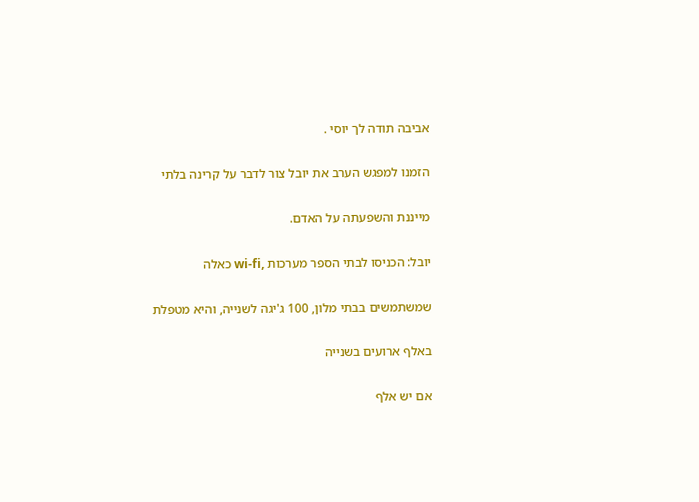אביבה תודה לך יוסי .

הזמנו למפגש הערב את יובל צור לדבר על קרינה בלתי

מייננת והשפעתה על האדם.

יובל: הכניסו לבתי הספר מערכות ,wi-fi כאלה

שמשתמשים בבתי מלון, 100 ג'יגה לשנייה, והיא מטפלת

באלף ארועים בשנייה

אם יש אלף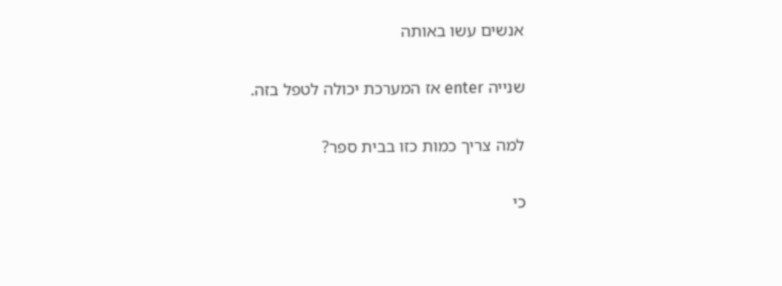אנשים עשו באותה

שנייה enter אז המערכת יכולה לטפל בזה.

למה צריך כמות כזו בבית ספר?

כי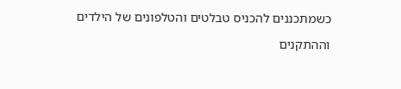כשמתכננים להכניס טבלטים והטלפונים של הילדים

וההתקנים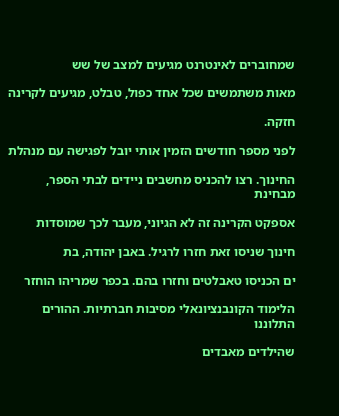שמחוברים לאינטרנט מגיעים למצב של שש

מאות משתמשים שכל אחד כפול, טבלט, מגיעים לקרינה

חזקה.

לפני מספר חודשים הזמין אותי יובל לפגישה עם מנהלת

החינוך. רצו להכניס מחשבים ניידים לבתי הספר, מבחינת

אספקט הקרינה זה לא הגיוני, מעבר לכך שמוסדות

חינוך שניסו זאת חזרו לרגיל. באבן יהודה, בת

ים הכניסו טאבלטים וחזרו בהם. בכפר שמריהו הוחזר

הלימוד הקונבנציונאלי מסיבות חברתיות. ההורים התלוננו

שהילדים מאבדים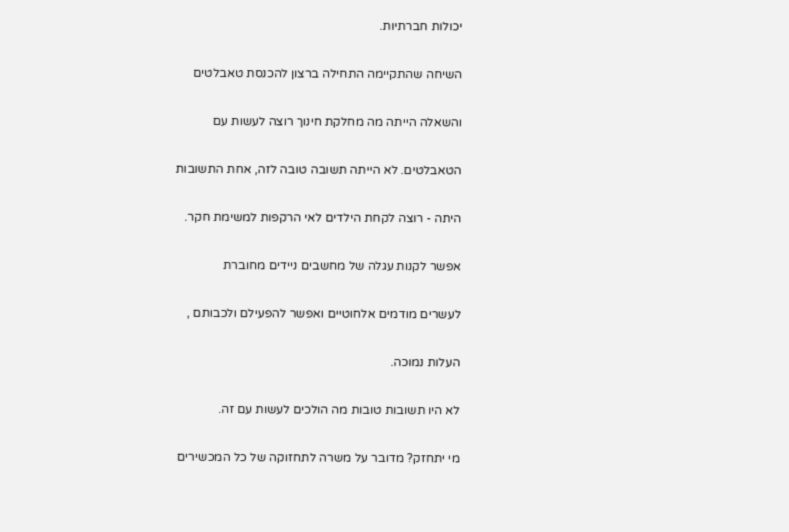יכולות חברתיות.

השיחה שהתקיימה התחילה ברצון להכנסת טאבלטים

והשאלה הייתה מה מחלקת חינוך רוצה לעשות עם

הטאבלטים. לא הייתה תשובה טובה לזה, אחת התשובות

היתה - רוצה לקחת הילדים לאי הרקפות למשימת חקר.

אפשר לקנות עגלה של מחשבים ניידים מחוברת

לעשרים מודמים אלחוטיים ואפשר להפעילם ולכבותם ,

העלות נמוכה.

לא היו תשובות טובות מה הולכים לעשות עם זה.

מי יתחזק? מדובר על משרה לתחזוקה של כל המכשירים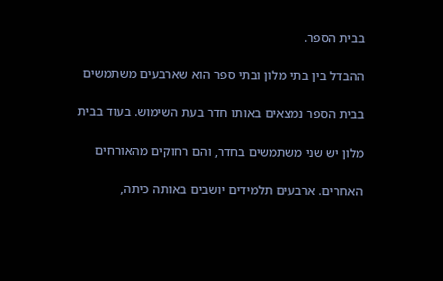בבית הספר.

ההבדל בין בתי מלון ובתי ספר הוא שארבעים משתמשים

בבית הספר נמצאים באותו חדר בעת השימוש. בעוד בבית

מלון יש שני משתמשים בחדר, והם רחוקים מהאורחים

האחרים. ארבעים תלמידים יושבים באותה כיתה,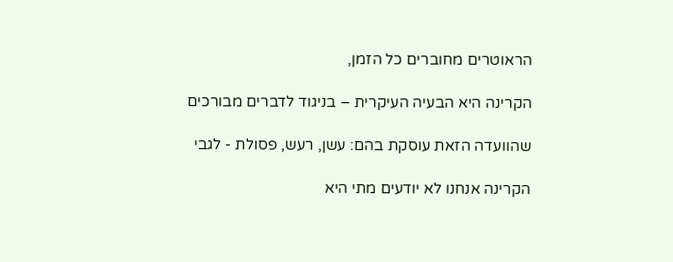הראוטרים מחוברים כל הזמן,

הקרינה היא הבעיה העיקרית – בניגוד לדברים מבורכים

שהוועדה הזאת עוסקת בהם: עשן, רעש, פסולת - לגבי

הקרינה אנחנו לא יודעים מתי היא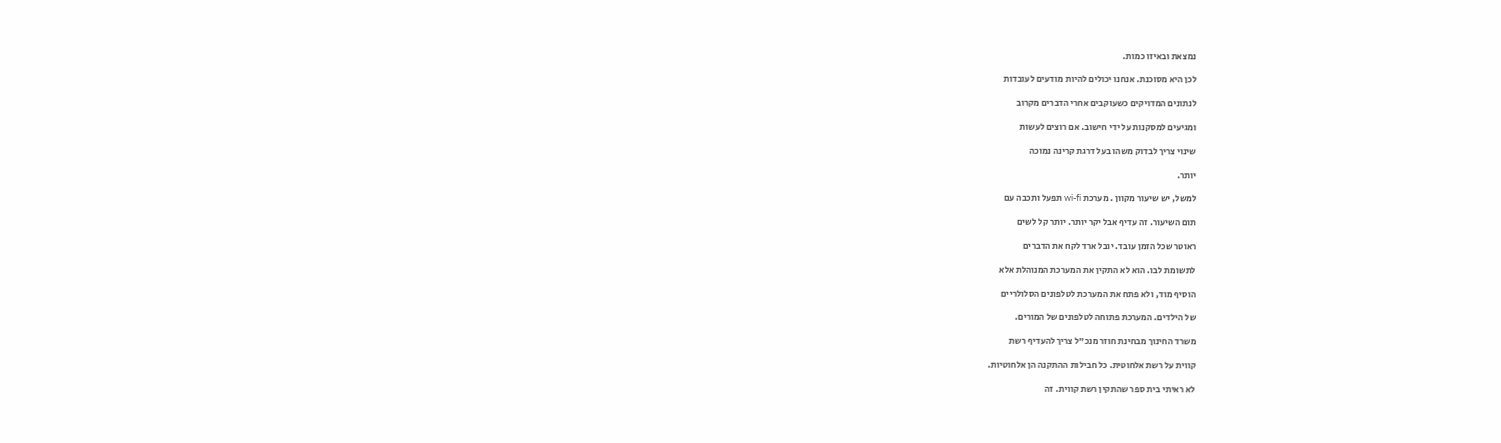נמצאת ובאיזו כמות.

לכן היא מסוכנת. אנחנו יכולים להיות מודעים לעובדות

לנתונים המדויקים כשעוקבים אחרי הדברים מקרוב

ומגיעים למסקנות על ידי חישוב. אם רוצים לעשות

שינוי צריך לבדוק משהו בעל דרגת קרינה נמוכה

יותר.

למשל, יש שיעור מקוון . מערכת wi-fi תפעל ותכבה עם

תום השיעור. זה עדיף אבל יקר יותר. יותר קל לשים

ראוטר שכל הזמן עובד. יובל ארד לקח את הדברים

לתשומת לבו. הוא לא התקין את המערכת המנוהלת אלא

הוסיף מוד, ולא פתח את המערכת לטלפונים הסלולריים

של הילדים. המערכת פתוחה לטלפונים של המורים.

משרד החינוך מבחינת חוזר מנכ"ל צריך להעדיף רשת

קווית על רשת אלחוטית. כל חבילות ההתקנה הן אלחוטיות.

לא ראיתי בית ספר שהתקין רשת קווית. זה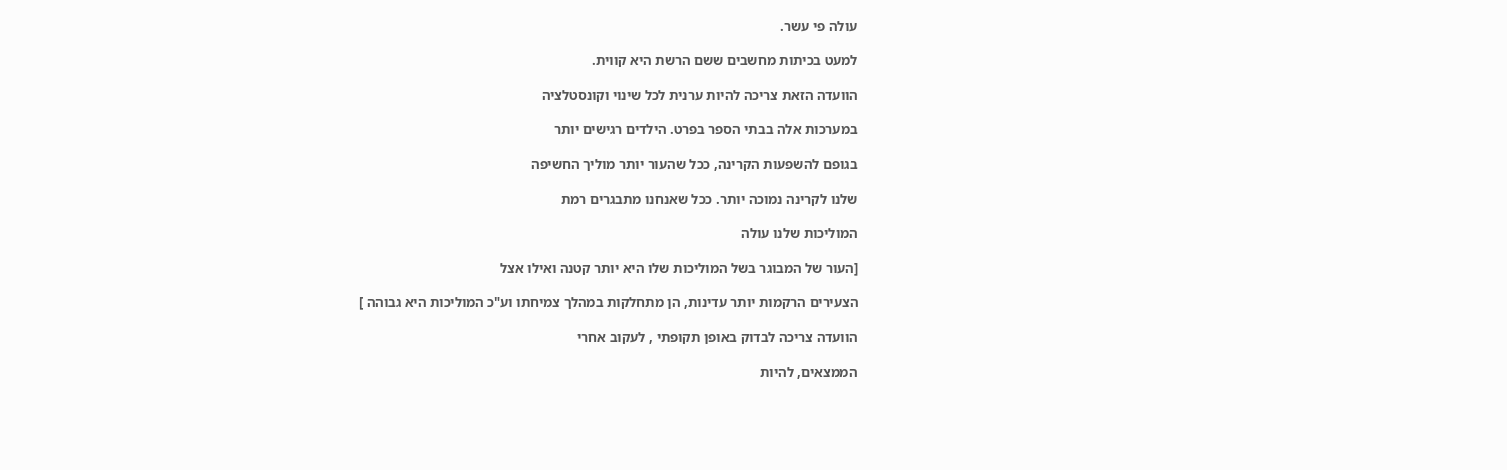עולה פי עשר.

למעט בכיתות מחשבים ששם הרשת היא קווית.

הוועדה הזאת צריכה להיות ערנית לכל שינוי וקונסטלציה

במערכות אלה בבתי הספר בפרט. הילדים רגישים יותר

בגופם להשפעות הקרינה, ככל שהעור יותר מוליך החשיפה

שלנו לקרינה נמוכה יותר. ככל שאנחנו מתבגרים רמת

המוליכות שלנו עולה

[העור של המבוגר בשל המוליכות שלו היא יותר קטנה ואילו אצל

הצעירים הרקמות יותר עדינות, הן מתחלקות במהלך צמיחתו וע"כ המוליכות היא גבוהה ]

הוועדה צריכה לבדוק באופן תקופתי , לעקוב אחרי

הממצאים, להיות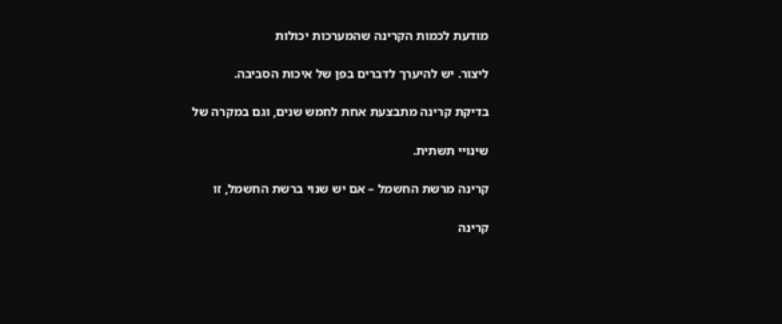מודעת לכמות הקרינה שהמערכות יכולות

ליצור. יש להיערך לדברים בפן של איכות הסביבה.

בדיקת קרינה מתבצעת אחת לחמש שנים, וגם במקרה של

שינויי תשתית.

קרינה מרשת החשמל – אם יש שנוי ברשת החשמל, זו

קרינה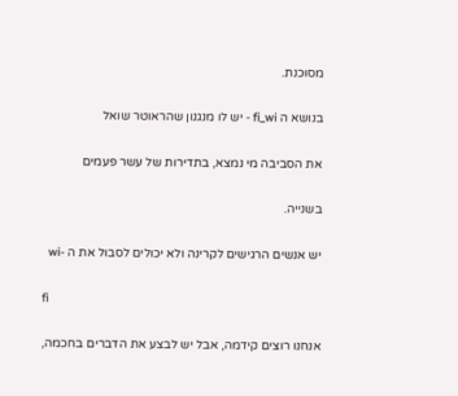מסוכנת.

בנושא ה fi_wi - יש לו מנגנון שהראוטר שואל

את הסביבה מי נמצא, בתדירות של עשר פעמים

בשנייה.

יש אנשים הרגישים לקרינה ולא יכולים לסבול את ה -wi

fi

אנחנו רוצים קידמה, אבל יש לבצע את הדברים בחכמה,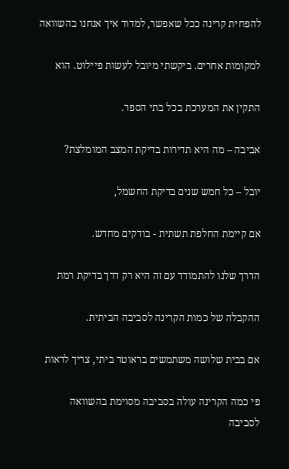להפחית קרינה ככל שאפשר, למדוד איך אנחנו בהשוואה

למקומות אחרים. ביקשתי מיובל לעשות פיילוט. הוא

התקין את המערכת בכל בתי הספר.

אביבה – מה היא תדירות בדיקת המצב המומלצת?

יובל – כל חמש שנים בדיקת החשמל,

אם קיימת החלפת תשתית - בודקים מחדש.

הדרך שלנו להתמודד עם זה היא רק דרך בדיקת רמת

ההקבלה של כמות הקרינה לסביבה הביתית.

אם בבית שלושה משתמשים בראוטר ביתי, צריך לראות

פי כמה הקרינה עולה בסביבה מסוימת בהשוואה לסביבה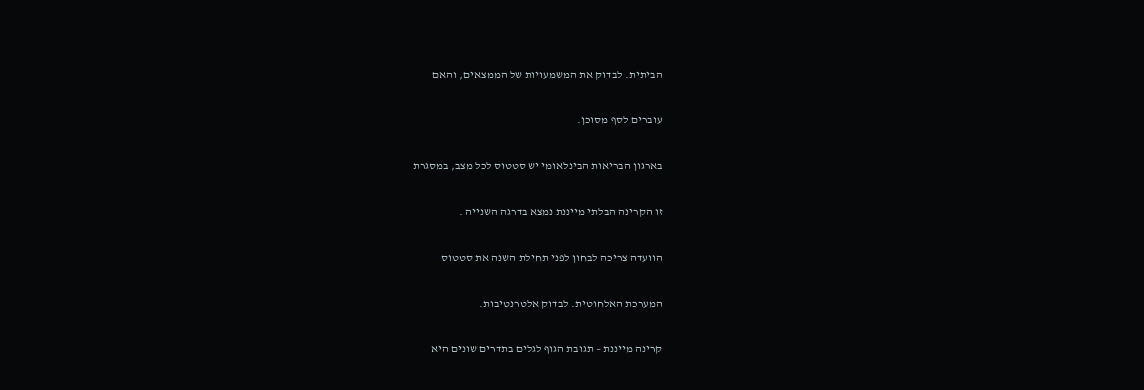הביתית. לבדוק את המשמעויות של הממצאים, והאם

עוברים לסף מסוכן.

בארגון הבריאות הבינלאומי יש סטטוס לכל מצב, במסגרת

זו הקרינה הבלתי מייננת נמצא בדרגה השנייה .

הוועדה צריכה לבחון לפני תחילת השנה את סטטוס

המערכת האלחוטית. לבדוק אלטרנטיבות.

קרינה מייננת – תגובת הגוף לגלים בתדרים שונים היא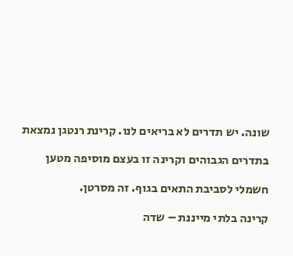שונה. יש תדרים לא בריאים לנו. קרינת רנטגן נמצאת

בתדרים הגבוהים וקרינה זו בעצם מוסיפה מטען

חשמלי לסביבת התאים בגוף. זה מסרטן.

קרינה בלתי מייננת – שדה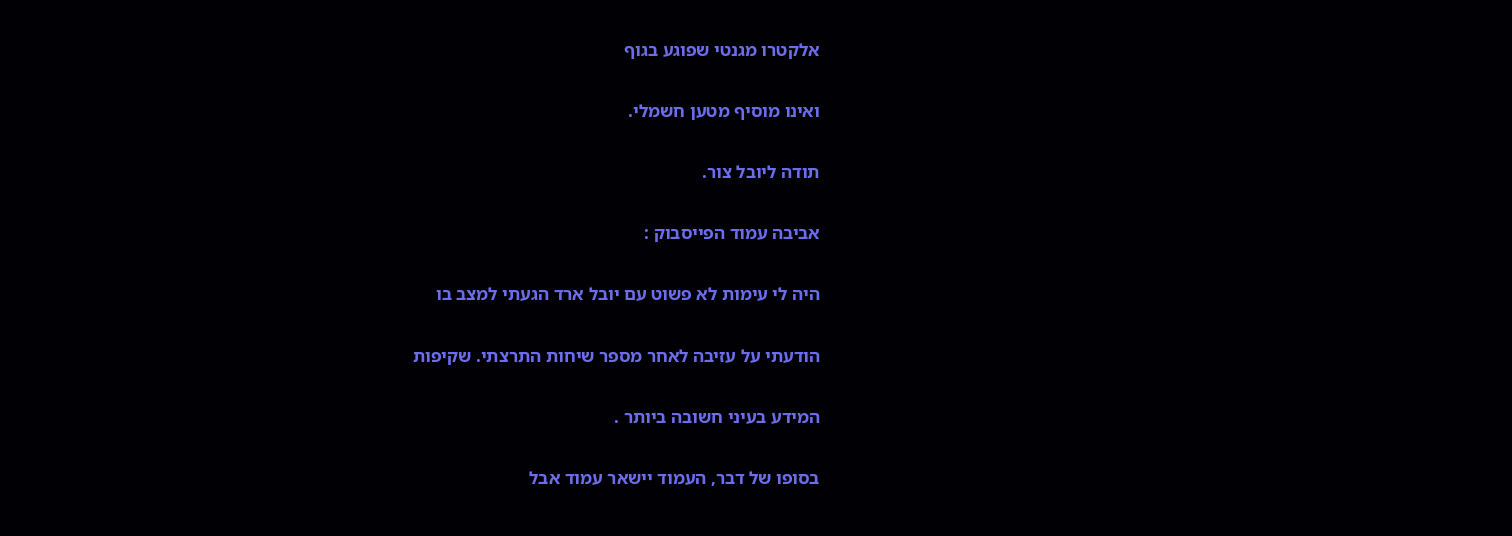אלקטרו מגנטי שפוגע בגוף

ואינו מוסיף מטען חשמלי.

תודה ליובל צור.

אביבה עמוד הפייסבוק :

היה לי עימות לא פשוט עם יובל ארד הגעתי למצב בו

הודעתי על עזיבה לאחר מספר שיחות התרצתי. שקיפות

המידע בעיני חשובה ביותר .

בסופו של דבר, העמוד יישאר עמוד אבל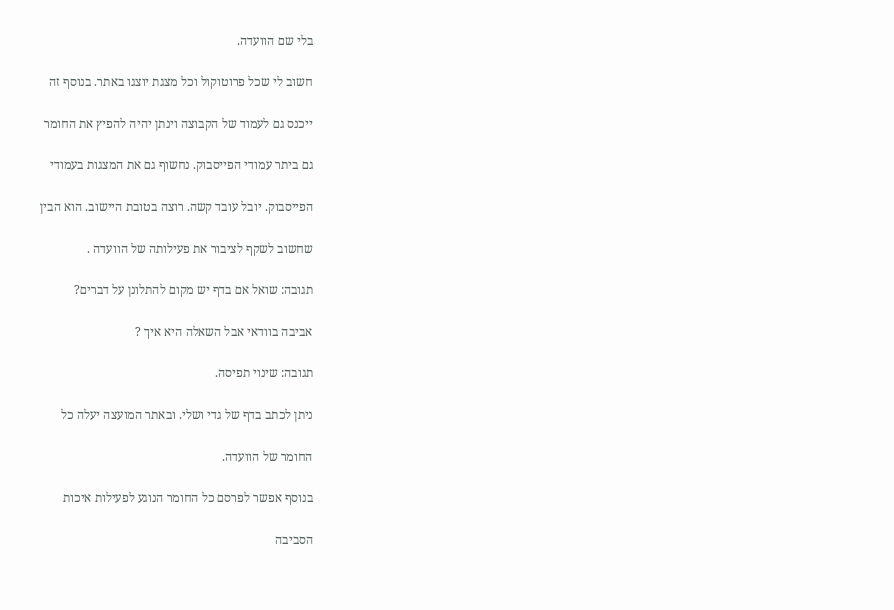בלי שם הוועדה.

חשוב לי שכל פרוטוקול וכל מצגת יוצגו באתר. בנוסף זה

ייכנס גם לעמוד של הקבוצה וינתן יהיה להפיץ את החומר

גם ביתר עמודי הפייסבוק. נחשוף גם את המצגות בעמודי

הפייסבוק. יובל עובד קשה. רוצה בטובת היישוב. הוא הבין

שחשוב לשקף לציבור את פעילותה של הוועדה .

תגובה: שואל אם בדף יש מקום להתלונן על דברים?

אביבה בוודאי אבל השאלה היא איך ?

תגובה: שינוי תפיסה.

ניתן לכתב בדף של גדי ושלי. ובאתר המועצה יעלה כל

החומר של הוועדה.

בנוסף אפשר לפרסם כל החומר הנוגע לפעילות איכות

הסביבה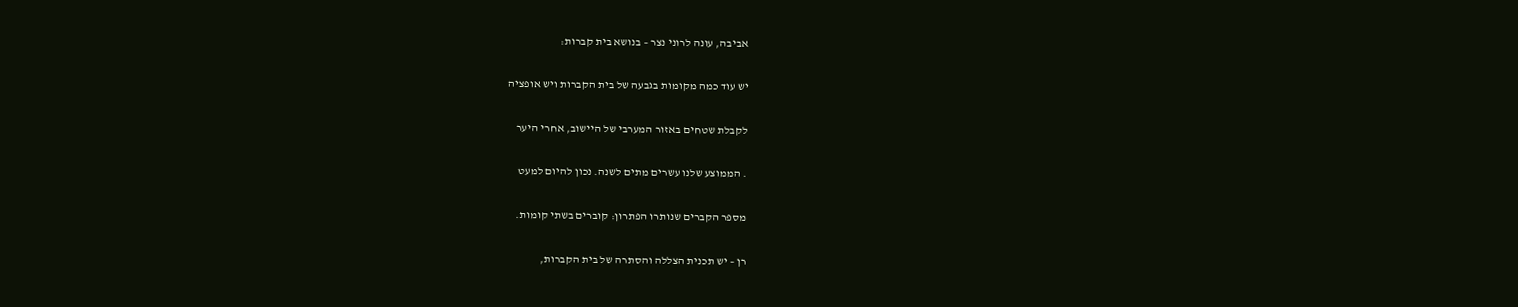אביבה, עונה לרוני נצר – בנושא בית קברות:

יש עוד כמה מקומות בגבעה של בית הקברות ויש אופציה

לקבלת שטחים באזור המערבי של היישוב, אחרי היער

. הממוצע שלנו עשרים מתים לשנה. נכון להיום למעט

מספר הקברים שנותרו הפתרון: קוברים בשתי קומות.

רן – יש תכנית הצללה והסתרה של בית הקברות,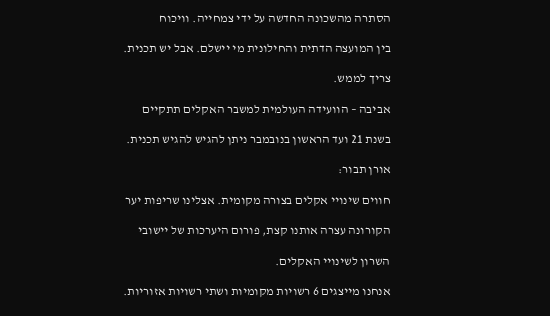הסתרה מהשכונה החדשה על ידי צמחייה. וויכוח

בין המועצה הדתית והחילונית מי יישלם. אבל יש תכנית.

צריך לממש.

אביבה – הוועידה העולמית למשבר האקלים תתקיים

בשנת 21 ועד הראשון בנובמבר ניתן להגיש להגיש תכנית.

אורן תבור:

חווים שינויי אקלים בצורה מקומית. אצלינו שריפות יער

הקורונה עצרה אותנו קצת, פורום היערכות של יישובי

השרון לשינויי האקלים.

אנחנו מייצגים 6 רשויות מקומיות ושתי רשויות אזוריות.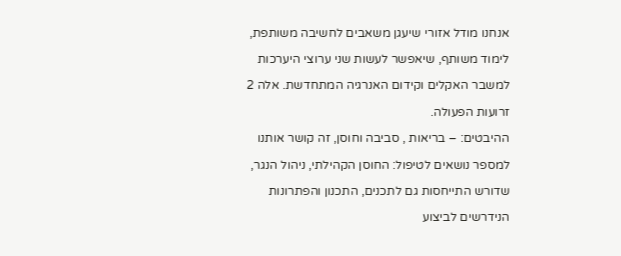אנחנו מודל אזורי שיעגן משאבים לחשיבה משותפת,

לימוד משותף, שיאפשר לעשות שני ערוצי היערכות

למשבר האקלים וקידום האנרגיה המתחדשת. אלה 2

זרועות הפעולה.

ההיבטים: – בריאות , סביבה וחוסן, זה קושר אותנו

למספר נושאים לטיפול: החוסן הקהילתי, ניהול הנגר,

שדורש התייחסות גם לתכנים, התכנון והפתרונות

הנידרשים לביצוע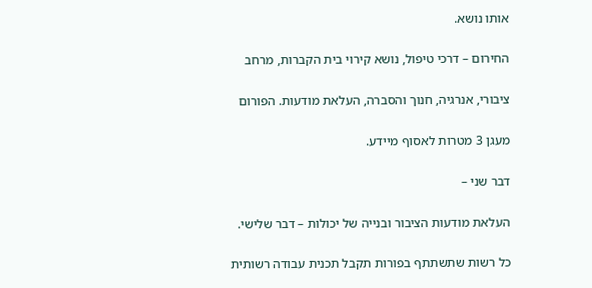אותו נושא.

החירום – דרכי טיפול, נושא קירוי בית הקברות, מרחב

ציבורי, אנרגיה, חנוך והסברה, העלאת מודעות. הפורום

מעגן 3 מטרות לאסוף מיידע.

דבר שני –

העלאת מודעות הציבור ובנייה של יכולות – דבר שלישי.

כל רשות שתשתתף בפורות תקבל תכנית עבודה רשותית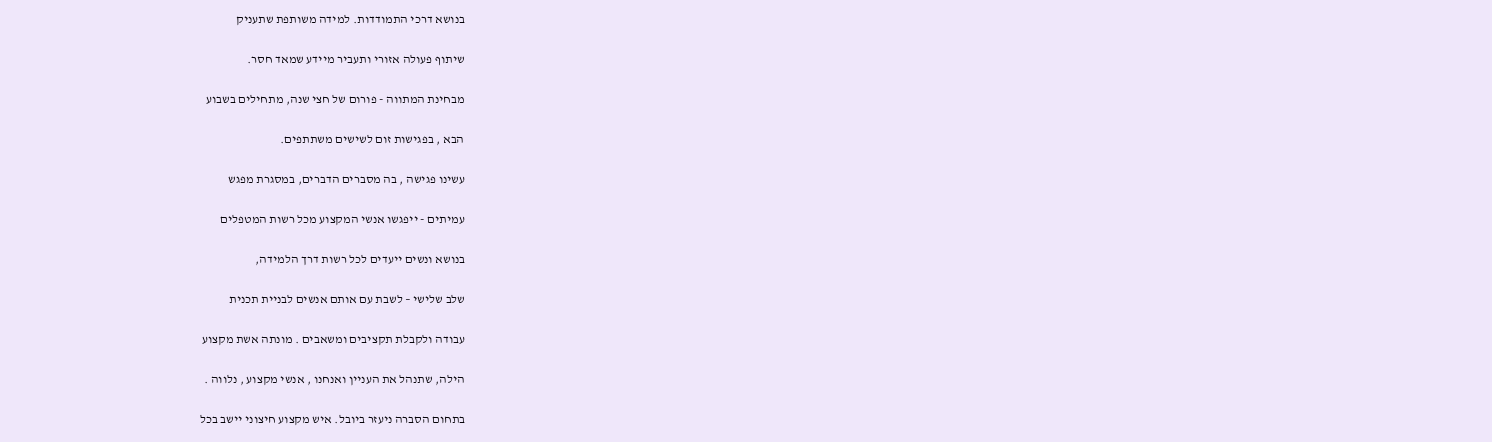בנושא דרכי התמודדות. למידה משותפת שתעניק

שיתוף פעולה אזורי ותעביר מיידע שמאד חסר.

מבחינת המתווה - פורום של חצי שנה, מתחילים בשבוע

הבא , בפגישות זום לשישים משתתפים.

עשינו פגישה , בה מסברים הדברים, במסגרת מפגש

עמיתים - ייפגשו אנשי המקצוע מכל רשות המטפלים

בנושא ונשים ייעדים לכל רשות דרך הלמידה,

שלב שלישי – לשבת עם אותם אנשים לבניית תכנית

עבודה ולקבלת תקציבים ומשאבים . מונתה אשת מקצוע

הילה, שתנהל את העניין ואנחנו , אנשי מקצוע , נלווה .

בתחום הסברה ניעזר ביובל. איש מקצוע חיצוני יישב בכל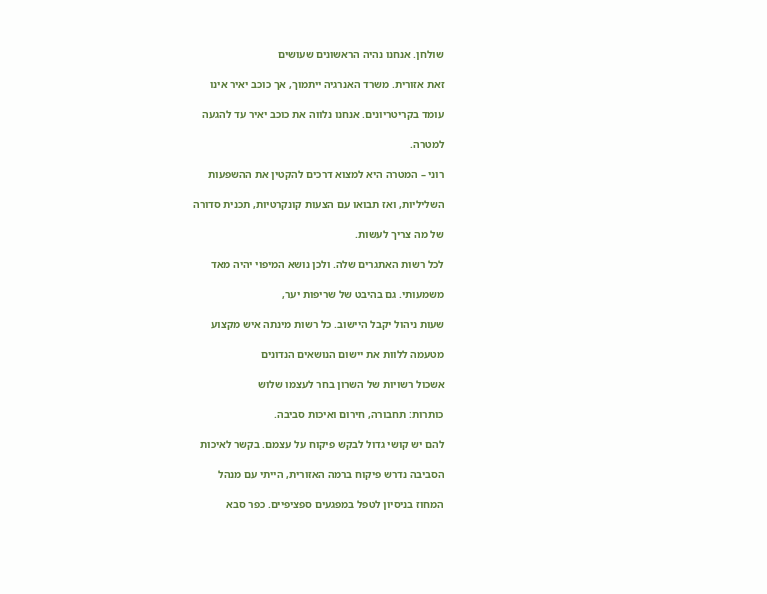שולחן. אנחנו נהיה הראשונים שעושים

זאת אזורית. משרד האנרגיה ייתמוך, אך כוכב יאיר אינו

עומד בקריטריונים. אנחנו נלווה את כוכב יאיר עד להגעה

למטרה.

רוני – המטרה היא למצוא דרכים להקטין את ההשפעות

השליליות, ואז תבואו עם הצעות קונקרטיות, תכנית סדורה

של מה צריך לעשות.

לכל רשות האתגרים שלה. ולכן נושא המיפוי יהיה מאד

משמעותי. גם בהיבט של שריפות יער,

שעות ניהול יקבל היישוב. כל רשות מינתה איש מקצוע

מטעמה ללוות את יישום הנושאים הנדונים

אשכול רשויות של השרון בחר לעצמו שלוש

כותרות: תחבורה, חירום ואיכות סביבה.

להם יש קושי גדול לבקש פיקוח על עצמם. בקשר לאיכות

הסביבה נדרש פיקוח ברמה האזורית, הייתי עם מנהל

המחוז בניסיון לטפל במפגעים ספציפיים. כפר סבא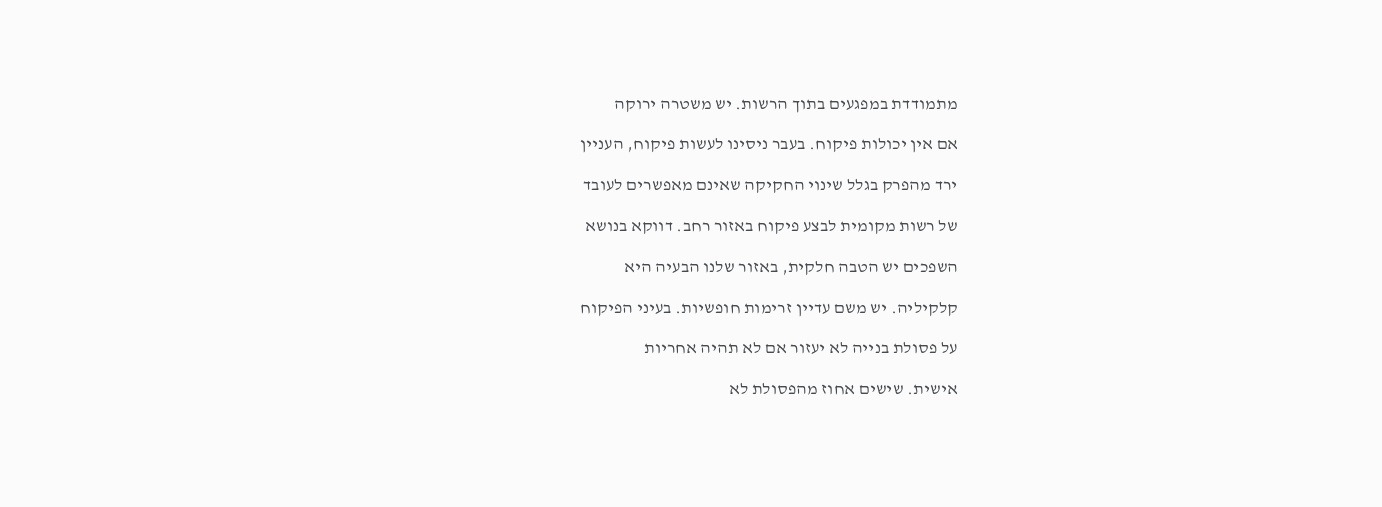מתמודדת במפגעים בתוך הרשות. יש משטרה ירוקה

אם אין יכולות פיקוח. בעבר ניסינו לעשות פיקוח, העניין

ירד מהפרק בגלל שינוי החקיקה שאינם מאפשרים לעובד

של רשות מקומית לבצע פיקוח באזור רחב. דווקא בנושא

השפכים יש הטבה חלקית, באזור שלנו הבעיה היא

קלקיליה. יש משם עדיין זרימות חופשיות. בעיני הפיקוח

על פסולת בנייה לא יעזור אם לא תהיה אחריות

אישית. שישים אחוז מהפסולת לא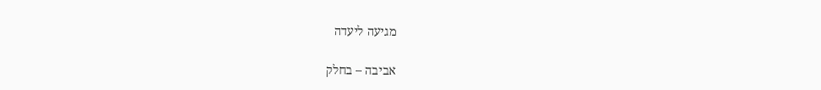מגיעה ליעדה

אביבה – בחלק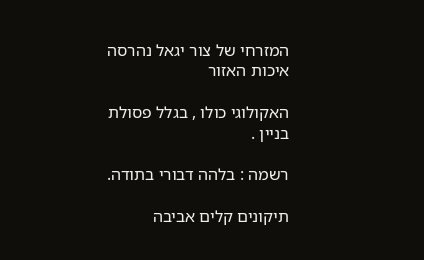המזרחי של צור יגאל נהרסה איכות האזור

האקולוגי כולו , בגלל פסולת בניין .

רשמה : בלהה דבורי בתודה.

תיקונים קלים אביבה